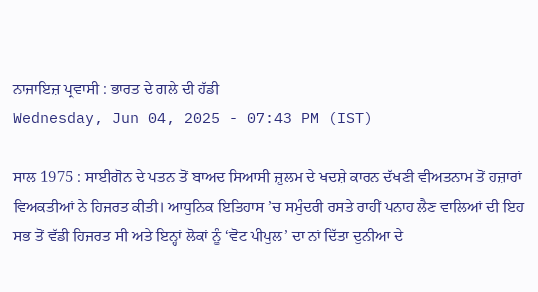ਨਾਜਾਇਜ਼ ਪ੍ਰਵਾਸੀ : ਭਾਰਤ ਦੇ ਗਲੇ ਦੀ ਹੱਡੀ
Wednesday, Jun 04, 2025 - 07:43 PM (IST)

ਸਾਲ 1975 : ਸਾਈਗੋਨ ਦੇ ਪਤਨ ਤੋਂ ਬਾਅਦ ਸਿਆਸੀ ਜ਼ੁਲਮ ਦੇ ਖਦਸ਼ੇ ਕਾਰਨ ਦੱਖਣੀ ਵੀਅਤਨਾਮ ਤੋਂ ਹਜ਼ਾਰਾਂ ਵਿਅਕਤੀਆਂ ਨੇ ਹਿਜਰਤ ਕੀਤੀ। ਆਧੁਨਿਕ ਇਤਿਹਾਸ ’ਚ ਸਮੁੰਦਰੀ ਰਸਤੇ ਰਾਹੀਂ ਪਨਾਹ ਲੈਣ ਵਾਲਿਆਂ ਦੀ ਇਹ ਸਭ ਤੋਂ ਵੱਡੀ ਹਿਜਰਤ ਸੀ ਅਤੇ ਇਨ੍ਹਾਂ ਲੋਕਾਂ ਨੂੰ ‘ਵੋਟ ਪੀਪੁਲ’ ਦਾ ਨਾਂ ਦਿੱਤਾ ਦੁਨੀਆ ਦੇ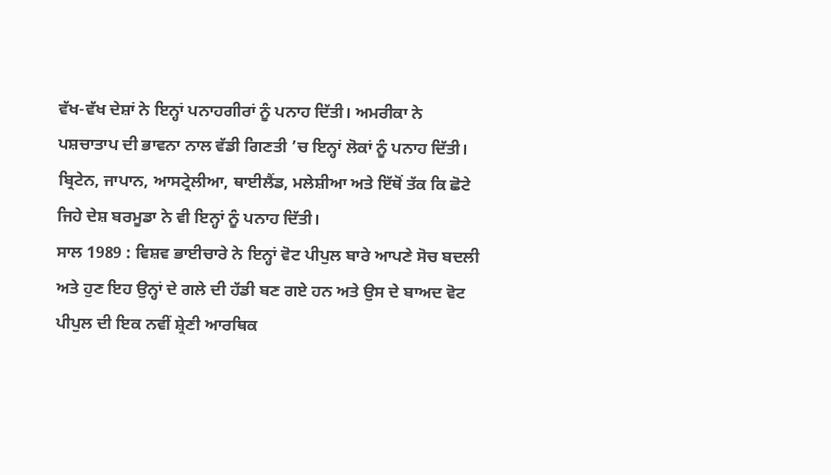ਵੱਖ-ਵੱਖ ਦੇਸ਼ਾਂ ਨੇ ਇਨ੍ਹਾਂ ਪਨਾਹਗੀਰਾਂ ਨੂੰ ਪਨਾਹ ਦਿੱਤੀ। ਅਮਰੀਕਾ ਨੇ ਪਸ਼ਚਾਤਾਪ ਦੀ ਭਾਵਨਾ ਨਾਲ ਵੱਡੀ ਗਿਣਤੀ ’ਚ ਇਨ੍ਹਾਂ ਲੋਕਾਂ ਨੂੰ ਪਨਾਹ ਦਿੱਤੀ। ਬ੍ਰਿਟੇਨ, ਜਾਪਾਨ, ਆਸਟ੍ਰੇਲੀਆ, ਥਾਈਲੈਂਡ, ਮਲੇਸ਼ੀਆ ਅਤੇ ਇੱਥੋਂ ਤੱਕ ਕਿ ਛੋਟੇ ਜਿਹੇ ਦੇਸ਼ ਬਰਮੂਡਾ ਨੇ ਵੀ ਇਨ੍ਹਾਂ ਨੂੰ ਪਨਾਹ ਦਿੱਤੀ।
ਸਾਲ 1989 : ਵਿਸ਼ਵ ਭਾਈਚਾਰੇ ਨੇ ਇਨ੍ਹਾਂ ਵੋਟ ਪੀਪੁਲ ਬਾਰੇ ਆਪਣੇ ਸੋਚ ਬਦਲੀ ਅਤੇ ਹੁਣ ਇਹ ਉਨ੍ਹਾਂ ਦੇ ਗਲੇ ਦੀ ਹੱਡੀ ਬਣ ਗਏ ਹਨ ਅਤੇ ਉਸ ਦੇ ਬਾਅਦ ਵੋਟ ਪੀਪੁਲ ਦੀ ਇਕ ਨਵੀਂ ਸ਼੍ਰੇਣੀ ਆਰਥਿਕ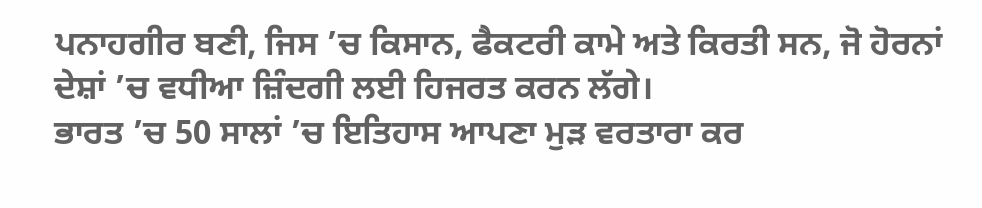ਪਨਾਹਗੀਰ ਬਣੀ, ਜਿਸ ’ਚ ਕਿਸਾਨ, ਫੈਕਟਰੀ ਕਾਮੇ ਅਤੇ ਕਿਰਤੀ ਸਨ, ਜੋ ਹੋਰਨਾਂ ਦੇਸ਼ਾਂ ’ਚ ਵਧੀਆ ਜ਼ਿੰਦਗੀ ਲਈ ਹਿਜਰਤ ਕਰਨ ਲੱਗੇ।
ਭਾਰਤ ’ਚ 50 ਸਾਲਾਂ ’ਚ ਇਤਿਹਾਸ ਆਪਣਾ ਮੁੜ ਵਰਤਾਰਾ ਕਰ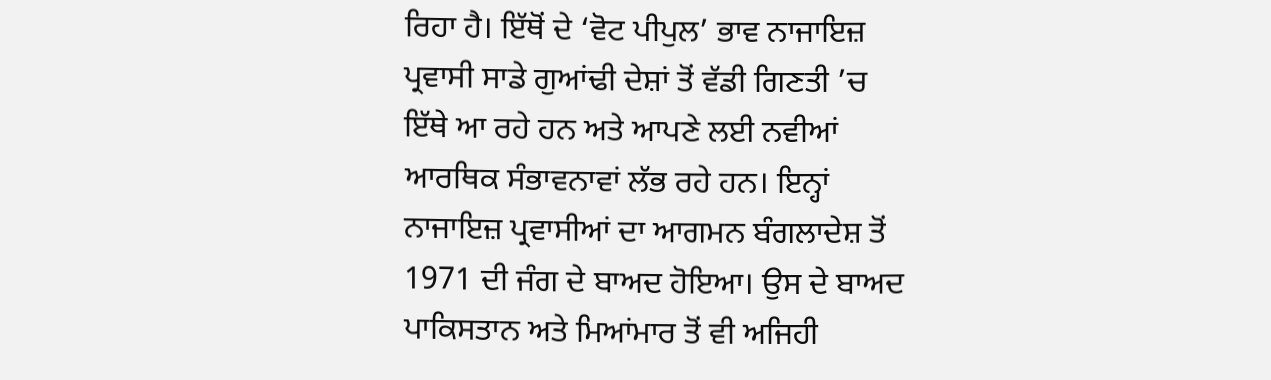ਰਿਹਾ ਹੈ। ਇੱਥੋਂ ਦੇ ‘ਵੋਟ ਪੀਪੁਲ’ ਭਾਵ ਨਾਜਾਇਜ਼ ਪ੍ਰਵਾਸੀ ਸਾਡੇ ਗੁਆਂਢੀ ਦੇਸ਼ਾਂ ਤੋਂ ਵੱਡੀ ਗਿਣਤੀ ’ਚ ਇੱਥੇ ਆ ਰਹੇ ਹਨ ਅਤੇ ਆਪਣੇ ਲਈ ਨਵੀਆਂ ਆਰਥਿਕ ਸੰਭਾਵਨਾਵਾਂ ਲੱਭ ਰਹੇ ਹਨ। ਇਨ੍ਹਾਂ ਨਾਜਾਇਜ਼ ਪ੍ਰਵਾਸੀਆਂ ਦਾ ਆਗਮਨ ਬੰਗਲਾਦੇਸ਼ ਤੋਂ 1971 ਦੀ ਜੰਗ ਦੇ ਬਾਅਦ ਹੋਇਆ। ਉਸ ਦੇ ਬਾਅਦ ਪਾਕਿਸਤਾਨ ਅਤੇ ਮਿਆਂਮਾਰ ਤੋਂ ਵੀ ਅਜਿਹੀ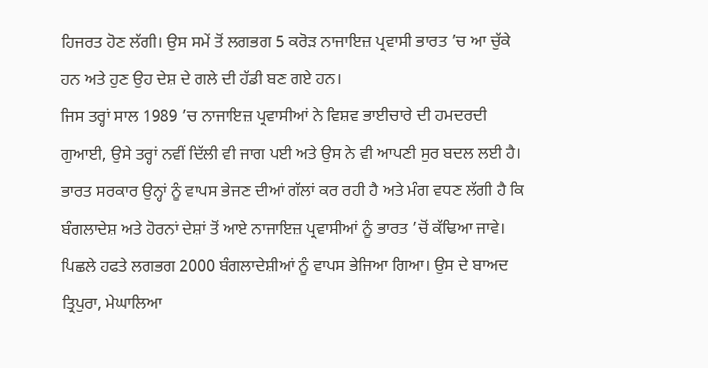ਹਿਜਰਤ ਹੋਣ ਲੱਗੀ। ਉਸ ਸਮੇਂ ਤੋਂ ਲਗਭਗ 5 ਕਰੋੜ ਨਾਜਾਇਜ਼ ਪ੍ਰਵਾਸੀ ਭਾਰਤ ’ਚ ਆ ਚੁੱਕੇ ਹਨ ਅਤੇ ਹੁਣ ਉਹ ਦੇਸ਼ ਦੇ ਗਲੇ ਦੀ ਹੱਡੀ ਬਣ ਗਏ ਹਨ।
ਜਿਸ ਤਰ੍ਹਾਂ ਸਾਲ 1989 ’ਚ ਨਾਜਾਇਜ਼ ਪ੍ਰਵਾਸੀਆਂ ਨੇ ਵਿਸ਼ਵ ਭਾਈਚਾਰੇ ਦੀ ਹਮਦਰਦੀ ਗੁਆਈ, ਉਸੇ ਤਰ੍ਹਾਂ ਨਵੀਂ ਦਿੱਲੀ ਵੀ ਜਾਗ ਪਈ ਅਤੇ ਉਸ ਨੇ ਵੀ ਆਪਣੀ ਸੁਰ ਬਦਲ ਲਈ ਹੈ। ਭਾਰਤ ਸਰਕਾਰ ਉਨ੍ਹਾਂ ਨੂੰ ਵਾਪਸ ਭੇਜਣ ਦੀਆਂ ਗੱਲਾਂ ਕਰ ਰਹੀ ਹੈ ਅਤੇ ਮੰਗ ਵਧਣ ਲੱਗੀ ਹੈ ਕਿ ਬੰਗਲਾਦੇਸ਼ ਅਤੇ ਹੋਰਨਾਂ ਦੇਸ਼ਾਂ ਤੋਂ ਆਏ ਨਾਜਾਇਜ਼ ਪ੍ਰਵਾਸੀਆਂ ਨੂੰ ਭਾਰਤ ’ਚੋਂ ਕੱਢਿਆ ਜਾਵੇ।
ਪਿਛਲੇ ਹਫਤੇ ਲਗਭਗ 2000 ਬੰਗਲਾਦੇਸ਼ੀਆਂ ਨੂੰ ਵਾਪਸ ਭੇਜਿਆ ਗਿਆ। ਉਸ ਦੇ ਬਾਅਦ ਤ੍ਰਿਪੁਰਾ, ਮੇਘਾਲਿਆ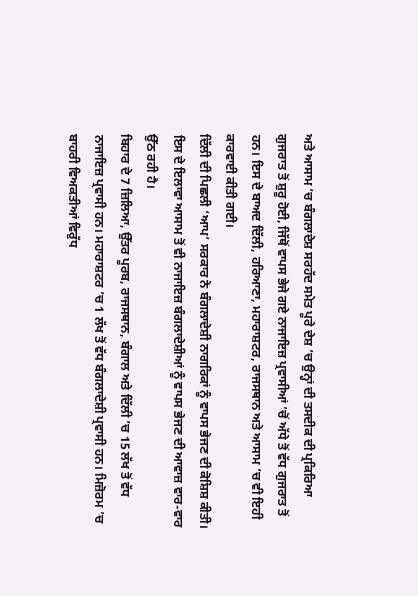ਅਤੇ ਆਸਾਮ ’ਚ ਬੰਗਲਾਦੇਸ਼ ਸਰਹੱਦ ਸਮੇਤ ਪੂਰੇ ਦੇਸ਼ ’ਚ ਉਨ੍ਹਾਂ ਦੀ ਤਸਦੀਕ ਦੀ ਪ੍ਰਕਿਰਿਆ ਗੁਜਰਾਤ ਤੋਂ ਸ਼ੁਰੂ ਹੋਈ, ਜਿੱਥੋਂ ਵਾਪਸ ਭੇਜੇ ਗਏ ਨਾਜਾਇਜ਼ ਪ੍ਰਵਾਸੀਆਂ ’ਚੋਂ ਅੱਧੇ ਤੋਂ ਵੱਧ ਗੁਜਰਾਤ ਤੋਂ ਹਨ। ਇਸ ਦੇ ਬਾਅਦ ਦਿੱਲੀ, ਹਰਿਆਣਾ, ਮਹਾਰਾਸ਼ਟਰ, ਰਾਜਸਥਾਨ ਅਤੇ ਆਸਾਮ ’ਚ ਵੀ ਇਹੀ ਕਾਰਵਾਈ ਕੀਤੀ ਗਈ।
ਦਿੱਲੀ ਦੀ ਪਿਛਲੀ ‘ਆਪ’ ਸਰਕਾਰ ਨੇ ਬੰਗਲਾਦੇਸ਼ੀ ਨਾਗਰਿਕਾਂ ਨੂੰ ਵਾਪਸ ਭੇਜਣ ਦੀ ਕੋਸ਼ਿਸ਼ ਕੀਤੀ। ਇਸ ਦੇ ਇਲਾਵਾ ਆਸਾਮ ਤੋਂ ਵੀ ਨਾਜਾਇਜ਼ ਬੰਗਲਾਦੇਸ਼ੀਆਂ ਨੂੰ ਵਾਪਸ ਭੇਜਣ ਦੀ ਆਵਾਜ਼ ਵਾਰ-ਵਾਰ ਉੱਠ ਰਹੀ ਹੈ।
ਬਿਹਾਰ ਦੇ 7 ਜ਼ਿਲਿਆ, ਉੱਤਰ ਪੂਰਬ, ਰਾਜਸਥਾਨ, ਬੰਗਾਲ ਅਤੇ ਦਿੱਲੀ ’ਚ 15 ਲੱਖ ਤੋਂ ਵੱਧ ਨਾਜਾਇਜ਼ ਪ੍ਰਵਾਸੀ ਹਨ। ਮਹਾਰਾਸ਼ਟਰ ’ਚ 1 ਲੱਖ ਤੋਂ ਵੱਧ ਬੰਗਲਾਦੇਸ਼ੀ ਪ੍ਰਵਾਸੀ ਹਨ। ਮਿਜ਼ੋਰਮ ’ਚ ਬਾਹਰੀ ਵਿਅਕਤੀਆਂ ਵਿਰੁੱਧ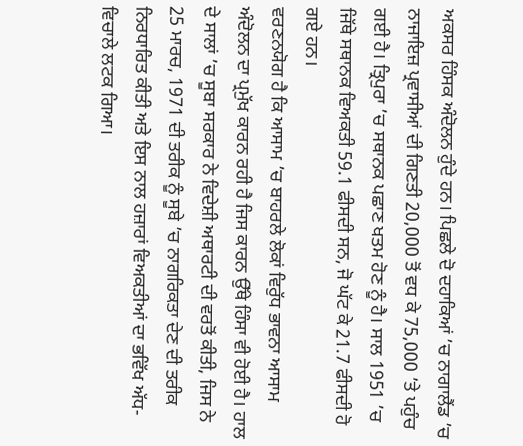ਅਕਸਰ ਹਿੰਸਕ ਅੰਦੋਲਨ ਹੁੰਦੇ ਹਨ। ਪਿਛਲੇ ਦੋ ਦਹਾਕਿਆਂ ’ਚ ਨਾਗਾਲੈਂਡ ’ਚ ਨਾਜਾਇਜ਼ ਪ੍ਰਵਾਸੀਆਂ ਦੀ ਗਿਣਤੀ 20,000 ਤੋਂ ਵਧ ਕੇ 75,000 ’ਤੇ ਪਹੁੰਚ ਗਈ ਹੈ। ਤ੍ਰਿਪੁਰਾ ’ਚ ਸਥਾਨਕ ਪਛਾਣ ਖਤਮ ਹੋਣ ਨੂੰ ਹੈ। ਸਾਲ 1951 ’ਚ ਜਿੱਥੇ ਸਥਾਨਕ ਵਿਅਕਤੀ 59.1 ਫੀਸਦੀ ਸਨ, ਜੋ ਘੱਟ ਕੇ 21.7 ਫੀਸਦੀ ਹੋ ਗਏ ਹਨ।
ਵਰਣਨਯੋਗ ਹੈ ਕਿ ਆਸਾਮ ’ਚ ਬਾਹਰਲੇ ਲੋਕਾਂ ਵਿਰੁੱਧ ਭਾਵਨਾ ਆਸਾਮ ਅੰਦੋਲਨ ਦਾ ਪ੍ਰਮੁੱਖ ਕਾਰਨ ਰਹੀ ਹੈ ਜਿਸ ਕਾਰਨ ਉੱਥੇ ਹਿੰਸਾ ਵੀ ਹੋਈ ਹੈ। ਹਾਲ ਦੇ ਸਾਲਾਂ ’ਚ ਸੂਬਾ ਸਰਕਾਰ ਨੇ ਵਿਦੇਸ਼ੀ ਅਥਾਰਟੀ ਦੀ ਵਰਤੋਂ ਕੀਤੀ, ਜਿਸ ਨੇ 25 ਮਾਰਚ, 1971 ਦੀ ਤਰੀਕ ਨੂੰ ਸੂਬੇ ’ਚ ਨਾਗਰਿਕਤਾ ਦੇਣ ਦੀ ਤਰੀਕ ਨਿਰਧਾਰਿਤ ਕੀਤੀ ਅਤੇ ਇਸ ਨਾਲ ਹਜ਼ਾਰਾਂ ਵਿਅਕਤੀਆਂ ਦਾ ਭਵਿੱਖ ਅੱਧ-ਵਿਚਾਲੇ ਲਟਕ ਗਿਆ।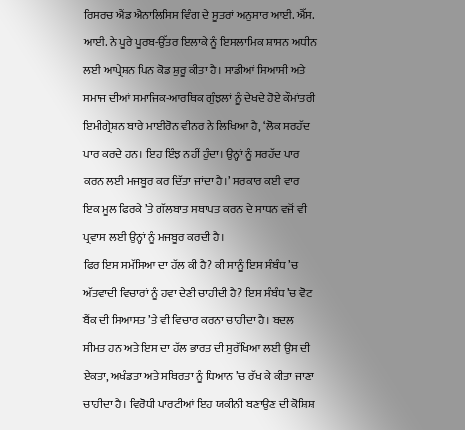ਰਿਸਰਚ ਐਂਡ ਐਨਾਲਿਸਿਸ ਵਿੰਗ ਦੇ ਸੂਤਰਾਂ ਅਨੁਸਾਰ ਆਈ. ਐੱਸ. ਆਈ. ਨੇ ਪੂਰੇ ਪੂਰਬ-ਉੱਤਰ ਇਲਾਕੇ ਨੂੰ ਇਸਲਾਮਿਕ ਸ਼ਾਸਨ ਅਧੀਨ ਲਈ ਆਪ੍ਰੇਸ਼ਨ ਪਿਨ ਕੋਡ ਸ਼ੁਰੂ ਕੀਤਾ ਹੈ। ਸਾਡੀਆਂ ਸਿਆਸੀ ਅਤੇ ਸਮਾਜ ਦੀਆਂ ਸਮਾਜਿਕ-ਆਰਥਿਕ ਗੁੰਝਲਾਂ ਨੂੰ ਦੇਖਦੇ ਹੋਏ ਕੌਮਾਂਤਰੀ ਇਮੀਗ੍ਰੇਸ਼ਨ ਬਾਰੇ ਮਾਈਰੋਨ ਵੀਨਰ ਨੇ ਲਿਖਿਆ ਹੈ, ‘ਲੋਕ ਸਰਹੱਦ ਪਾਰ ਕਰਦੇ ਹਨ। ਇਹ ਇੰਝ ਨਹੀਂ ਹੁੰਦਾ। ਉਨ੍ਹਾਂ ਨੂੰ ਸਰਹੱਦ ਪਾਰ ਕਰਨ ਲਈ ਮਜਬੂਰ ਕਰ ਦਿੱਤਾ ਜਾਂਦਾ ਹੈ।’ ਸਰਕਾਰ ਕਈ ਵਾਰ ਇਕ ਮੂਲ ਫਿਰਕੇ ’ਤੇ ਗੱਲਬਾਤ ਸਥਾਪਤ ਕਰਨ ਦੇ ਸਾਧਨ ਵਜੋਂ ਵੀ ਪ੍ਰਵਾਸ ਲਈ ਉਨ੍ਹਾਂ ਨੂੰ ਮਜਬੂਰ ਕਰਦੀ ਹੈ।
ਫਿਰ ਇਸ ਸਮੱਸਿਆ ਦਾ ਹੱਲ ਕੀ ਹੈ? ਕੀ ਸਾਨੂੰ ਇਸ ਸੰਬੰਧ ’ਚ ਅੱਤਵਾਦੀ ਵਿਚਾਰਾਂ ਨੂੰ ਹਵਾ ਦੇਣੀ ਚਾਹੀਦੀ ਹੈ? ਇਸ ਸੰਬੰਧ ’ਚ ਵੋਟ ਬੈਂਕ ਦੀ ਸਿਆਸਤ ’ਤੇ ਵੀ ਵਿਚਾਰ ਕਰਨਾ ਚਾਹੀਦਾ ਹੈ। ਬਦਲ ਸੀਮਤ ਹਨ ਅਤੇ ਇਸ ਦਾ ਹੱਲ ਭਾਰਤ ਦੀ ਸੁਰੱਖਿਆ ਲਈ ਉਸ ਦੀ ਏਕਤਾ, ਅਖੰਡਤਾ ਅਤੇ ਸਥਿਰਤਾ ਨੂੰ ਧਿਆਨ ’ਚ ਰੱਖ ਕੇ ਕੀਤਾ ਜਾਣਾ ਚਾਹੀਦਾ ਹੈ। ਵਿਰੋਧੀ ਪਾਰਟੀਆਂ ਇਹ ਯਕੀਨੀ ਬਣਾਉਣ ਦੀ ਕੋਸ਼ਿਸ਼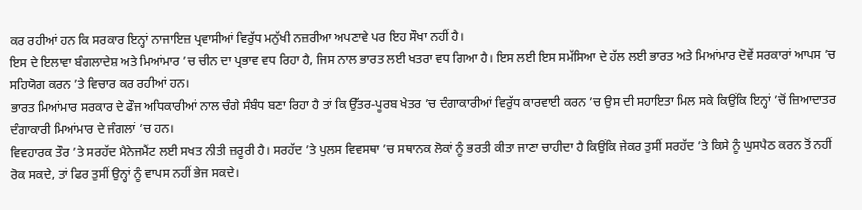ਕਰ ਰਹੀਆਂ ਹਨ ਕਿ ਸਰਕਾਰ ਇਨ੍ਹਾਂ ਨਾਜਾਇਜ਼ ਪ੍ਰਵਾਸੀਆਂ ਵਿਰੁੱਧ ਮਨੁੱਖੀ ਨਜ਼ਰੀਆ ਅਪਣਾਵੇ ਪਰ ਇਹ ਸੌਖਾ ਨਹੀਂ ਹੈ।
ਇਸ ਦੇ ਇਲਾਵਾ ਬੰਗਲਾਦੇਸ਼ ਅਤੇ ਮਿਆਂਮਾਰ ’ਚ ਚੀਨ ਦਾ ਪ੍ਰਭਾਵ ਵਧ ਰਿਹਾ ਹੈ, ਜਿਸ ਨਾਲ ਭਾਰਤ ਲਈ ਖਤਰਾ ਵਧ ਗਿਆ ਹੈ। ਇਸ ਲਈ ਇਸ ਸਮੱਸਿਆ ਦੇ ਹੱਲ ਲਈ ਭਾਰਤ ਅਤੇ ਮਿਆਂਮਾਰ ਦੋਵੇਂ ਸਰਕਾਰਾਂ ਆਪਸ ’ਚ ਸਹਿਯੋਗ ਕਰਨ ’ਤੇ ਵਿਚਾਰ ਕਰ ਰਹੀਆਂ ਹਨ।
ਭਾਰਤ ਮਿਆਂਮਾਰ ਸਰਕਾਰ ਦੇ ਫੌਜ ਅਧਿਕਾਰੀਆਂ ਨਾਲ ਚੰਗੇ ਸੰਬੰਧ ਬਣਾ ਰਿਹਾ ਹੈ ਤਾਂ ਕਿ ਉੱਤਰ-ਪੂਰਬ ਖੇਤਰ ’ਚ ਦੰਗਾਕਾਰੀਆਂ ਵਿਰੁੱਧ ਕਾਰਵਾਈ ਕਰਨ ’ਚ ਉਸ ਦੀ ਸਹਾਇਤਾ ਮਿਲ ਸਕੇ ਕਿਉਂਕਿ ਇਨ੍ਹਾਂ ’ਚੋਂ ਜ਼ਿਆਦਾਤਰ ਦੰਗਾਕਾਰੀ ਮਿਆਂਮਾਰ ਦੇ ਜੰਗਲਾਂ ’ਚ ਹਨ।
ਵਿਵਹਾਰਕ ਤੌਰ ’ਤੇ ਸਰਹੱਦ ਮੈਨੇਜਮੈਂਟ ਲਈ ਸਖਤ ਨੀਤੀ ਜ਼ਰੂਰੀ ਹੈ। ਸਰਹੱਦ ’ਤੇ ਪੁਲਸ ਵਿਵਸਥਾ ’ਚ ਸਥਾਨਕ ਲੋਕਾਂ ਨੂੰ ਭਰਤੀ ਕੀਤਾ ਜਾਣਾ ਚਾਹੀਦਾ ਹੈ ਕਿਉਂਕਿ ਜੇਕਰ ਤੁਸੀਂ ਸਰਹੱਦ ’ਤੇ ਕਿਸੇ ਨੂੰ ਘੁਸਪੈਠ ਕਰਨ ਤੋਂ ਨਹੀਂ ਰੋਕ ਸਕਦੇ, ਤਾਂ ਫਿਰ ਤੁਸੀਂ ਉਨ੍ਹਾਂ ਨੂੰ ਵਾਪਸ ਨਹੀਂ ਭੇਜ ਸਕਦੇ।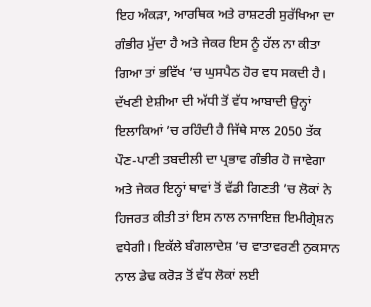ਇਹ ਅੰਕੜਾ, ਆਰਥਿਕ ਅਤੇ ਰਾਸ਼ਟਰੀ ਸੁਰੱਖਿਆ ਦਾ ਗੰਭੀਰ ਮੁੱਦਾ ਹੈ ਅਤੇ ਜੇਕਰ ਇਸ ਨੂੰ ਹੱਲ ਨਾ ਕੀਤਾ ਗਿਆ ਤਾਂ ਭਵਿੱਖ ’ਚ ਘੁਸਪੈਠ ਹੋਰ ਵਧ ਸਕਦੀ ਹੈ।
ਦੱਖਣੀ ਏਸ਼ੀਆ ਦੀ ਅੱਧੀ ਤੋਂ ਵੱਧ ਆਬਾਦੀ ਉਨ੍ਹਾਂ ਇਲਾਕਿਆਂ ’ਚ ਰਹਿੰਦੀ ਹੈ ਜਿੱਥੇ ਸਾਲ 2050 ਤੱਕ ਪੌਣ-ਪਾਣੀ ਤਬਦੀਲੀ ਦਾ ਪ੍ਰਭਾਵ ਗੰਭੀਰ ਹੋ ਜਾਵੇਗਾ ਅਤੇ ਜੇਕਰ ਇਨ੍ਹਾਂ ਥਾਵਾਂ ਤੋਂ ਵੱਡੀ ਗਿਣਤੀ ’ਚ ਲੋਕਾਂ ਨੇ ਹਿਜਰਤ ਕੀਤੀ ਤਾਂ ਇਸ ਨਾਲ ਨਾਜਾਇਜ਼ ਇਮੀਗ੍ਰੇਸ਼ਨ ਵਧੇਗੀ। ਇਕੱਲੇ ਬੰਗਲਾਦੇਸ਼ ’ਚ ਵਾਤਾਵਰਣੀ ਨੁਕਸਾਨ ਨਾਲ ਡੇਢ ਕਰੋੜ ਤੋਂ ਵੱਧ ਲੋਕਾਂ ਲਈ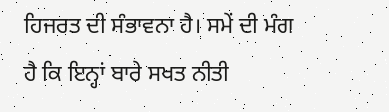ਹਿਜਰਤ ਦੀ ਸੰਭਾਵਨਾ ਹੈ। ਸਮੇਂ ਦੀ ਮੰਗ ਹੈ ਕਿ ਇਨ੍ਹਾਂ ਬਾਰੇ ਸਖਤ ਨੀਤੀ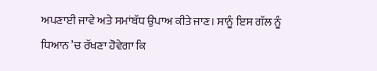ਅਪਣਾਈ ਜਾਵੇ ਅਤੇ ਸਮਾਂਬੱਧ ਉਪਾਅ ਕੀਤੇ ਜਾਣ। ਸਾਨੂੰ ਇਸ ਗੱਲ ਨੂੰ ਧਿਆਨ ’ਚ ਰੱਖਣਾ ਹੋਵੇਗਾ ਕਿ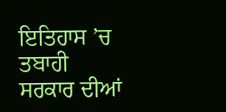ਇਤਿਹਾਸ ’ਚ ਤਬਾਹੀ ਸਰਕਾਰ ਦੀਆਂ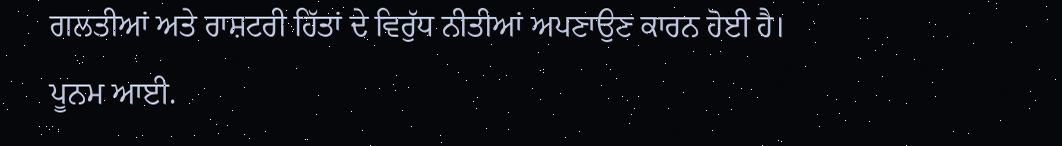ਗਲਤੀਆਂ ਅਤੇ ਰਾਸ਼ਟਰੀ ਹਿੱਤਾਂ ਦੇ ਵਿਰੁੱਧ ਨੀਤੀਆਂ ਅਪਣਾਉਣ ਕਾਰਨ ਹੋਈ ਹੈ।
ਪੂਨਮ ਆਈ.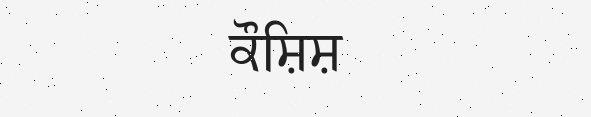ਕੌਸ਼ਿਸ਼